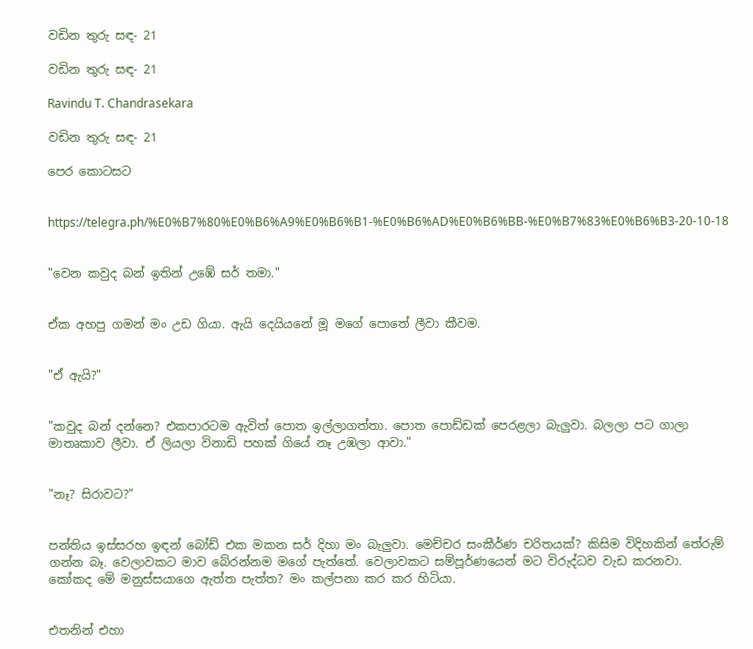වඩින තුරු සඳ- 21

වඩින තුරු සඳ- 21

Ravindu T. Chandrasekara

වඩින තුරු සඳ- 21

පෙර කොටසට


https://telegra.ph/%E0%B7%80%E0%B6%A9%E0%B6%B1-%E0%B6%AD%E0%B6%BB-%E0%B7%83%E0%B6%B3-20-10-18


"වෙන කවුද බන් ඉතින් උඹේ සර් තමා."


ඒක අහපු ගමන් මං උඩ ගියා. ඇයි දෙයියනේ මූ මගේ පොතේ ලීවා කීවම.


"ඒ ඇයි?"


"කවුද බන් දන්නෙ? එකපාරටම ඇවිත් පොත ඉල්ලාගත්තා. පොත පොඩ්ඩක් පෙරළලා බැලුවා. බලලා පට ගාලා මාතෘකාව ලීවා. ඒ ලියලා විනාඩි පහක් ගියේ නෑ උඹලා ආවා."


"නෑ? සිරාවට?"


පන්තිය ඉස්සරහ ඉඳන් බෝඩ් එක මකන සර් දිහා මං බැලුවා. මෙච්චර සංකීර්ණ චරිතයක්? කිසිම විදිහකින් තේරුම් ගන්න බෑ. වෙලාවකට මාව බේරන්නම මගේ පැත්තේ. වෙලාවකට සම්පූර්ණයෙන් මට විරුද්ධව වැඩ කරනවා. කෝකද මේ මනුස්සයාගෙ ඇත්ත පැත්ත? මං කල්පනා කර කර හිටියා.


එතනින් එහා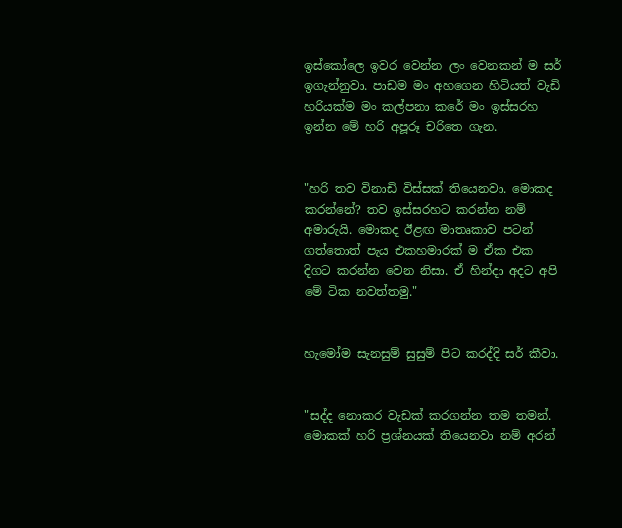ඉස්කෝලෙ ඉවර වෙන්න ලං වෙනකන් ම සර් ඉගැන්නුවා. පාඩම මං අහගෙන හිටියත් වැඩි හරියක්ම මං කල්පනා කරේ මං ඉස්සරහ ඉන්න මේ හරි අපූරූ චරිතෙ ගැන.


"හරි තව විනාඩි විස්සක් තියෙනවා. මොකද කරන්නේ? තව ඉස්සරහට කරන්න නම් අමාරුයි. මොකද ඊළඟ මාතෘකාව පටන් ගත්තොත් පැය එකහමාරක් ම ඒක එක දිගට කරන්න වෙන නිසා. ඒ හින්දා අදට අපි මේ ටික නවත්තමු."


හැමෝම සැනසුම් සුසුම් පිට කරද්දි සර් කීවා.


"සද්ද නොකර වැඩක් කරගන්න තම තමන්. මොකක් හරි ප්‍රශ්නයක් තියෙනවා නම් අරන්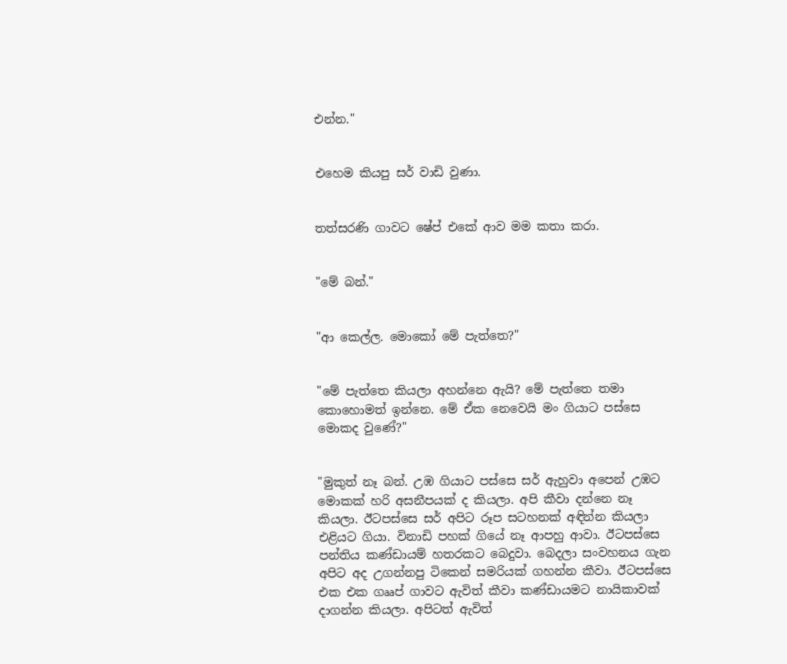එන්න."


එහෙම කියපු සර් වාඩි වුණා.


තත්සරණි ගාවට ෂේප් එකේ ආව මම කතා කරා.


"මේ බන්."


"ආ කෙල්ල. මොකෝ මේ පැත්තෙ?"


"මේ පැත්තෙ කියලා අහන්නෙ ඇයි? මේ පැත්තෙ තමා කොහොමත් ඉන්නෙ. මේ ඒක නෙවෙයි මං ගියාට පස්සෙ මොකද වුණේ?"


"මුකුත් නෑ බන්. උඹ ගියාට පස්සෙ සර් ඇහුවා අපෙන් උඹට මොකක් හරි අසනීපයක් ද කියලා. අපි කීවා දන්නෙ නෑ කියලා. ඊටපස්සෙ සර් අපිට රූප සටහනක් අඳින්න කියලා එළියට ගියා. විනාඩි පහක් ගියේ නෑ ආපහු ආවා. ඊටපස්සෙ පන්තිය කණ්ඩායම් හතරකට බෙදුවා. බෙදලා සංවහනය ගැන අපිට අද උගන්නපු ටිකෙන් සමරියක් ගහන්න කීවා. ඊටපස්සෙ එක එක ගෲප් ගාවට ඇවිත් කීවා කණ්ඩායමට නායිකාවක් දාගන්න කියලා. අපිටත් ඇවිත්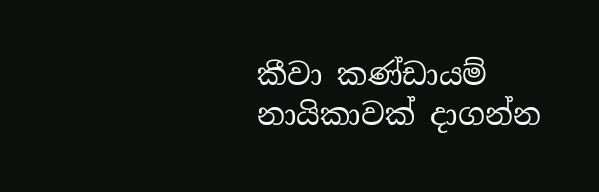කීවා කණ්ඩායම් නායිකාවක් දාගන්න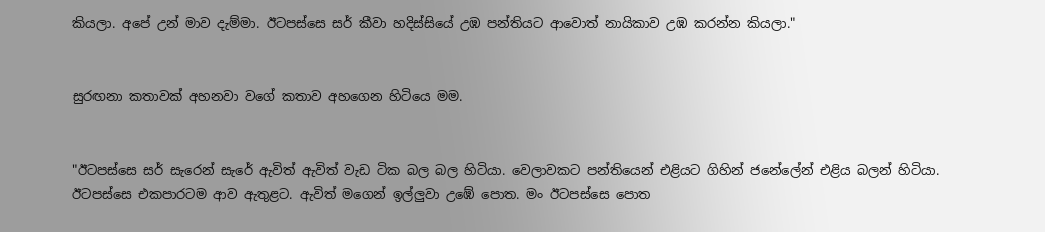කියලා. අපේ උන් මාව දැම්මා. ඊටපස්සෙ සර් කීවා හදිස්සියේ උඹ පන්තියට ආවොත් නායිකාව උඹ කරන්න කියලා."


සුරඟනා කතාවක් අහනවා වගේ කතාව අහගෙන හිටියෙ මම.


"ඊටපස්සෙ සර් සැරෙන් සැරේ ඇවිත් ඇවිත් වැඩ ටික බල බල හිටියා. වෙලාවකට පන්තියෙන් එළියට ගිහින් ජනේලේන් එළිය බලන් හිටියා. ඊටපස්සෙ එකපාරටම ආව ඇතුළට. ඇවිත් මගෙන් ඉල්ලුවා උඹේ පොත. මං ඊටපස්සෙ පොත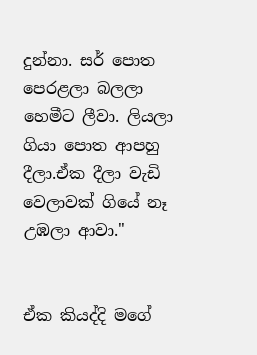දුන්නා. සර් පොත පෙරළලා බලලා හෙමීට ලීවා. ලියලා ගියා පොත ආපහු දීලා.ඒක දීලා වැඩි වෙලාවක් ගියේ නෑ උඹලා ආවා."


ඒක කියද්දි මගේ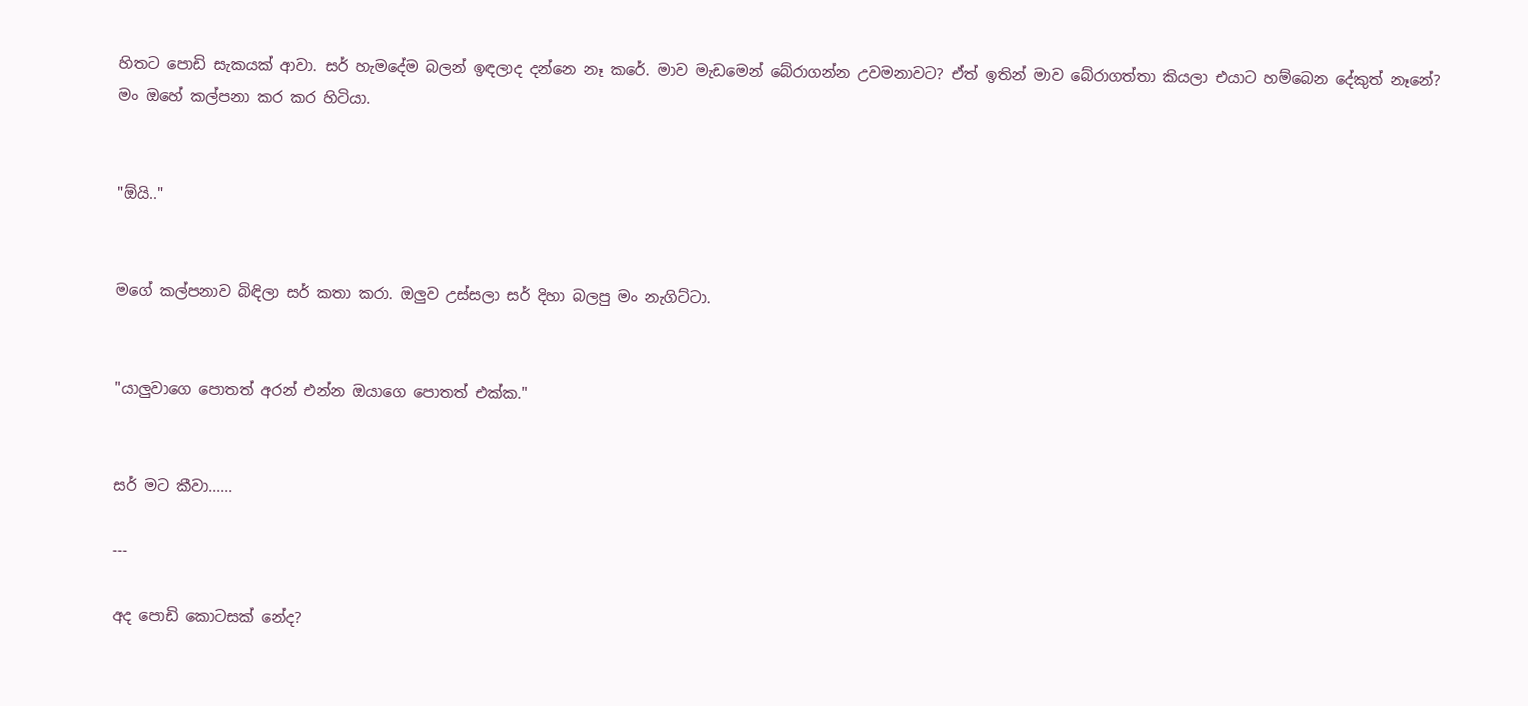හිතට පොඩි සැකයක් ආවා. සර් හැමදේම බලන් ඉඳලාද දන්නෙ නෑ කරේ. මාව මැඩමෙන් බේරාගන්න උවමනාවට? ඒත් ඉතින් මාව බේරාගත්තා කියලා එයාට හම්බෙන දේකුත් නෑනේ? මං ඔහේ කල්පනා කර කර හිටියා.


"ඕයි.."


මගේ කල්පනාව බිඳිලා සර් කතා කරා. ඔලුව උස්සලා සර් දිහා බලපු මං නැගිට්ටා.


"යාලුවාගෙ පොතත් අරන් එන්න ඔයාගෙ පොතත් එක්ක."


සර් මට කීවා......

---

අද පොඩි කොටසක් නේද?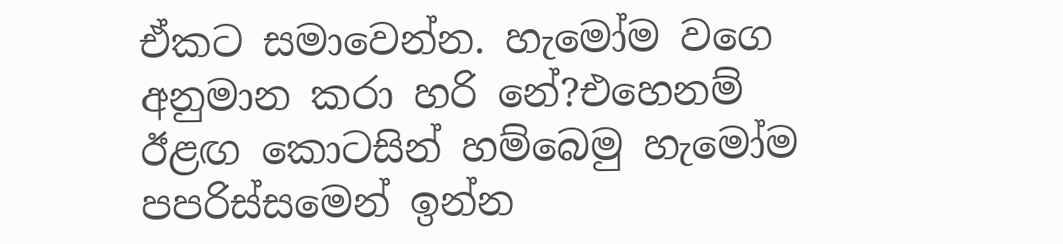ඒකට සමාවෙන්න. හැමෝම වගෙ අනුමාන කරා හරි නේ?එහෙනම් ඊළඟ කොටසින් හම්බෙමු හැමෝම පපරිස්සමෙන් ඉන්න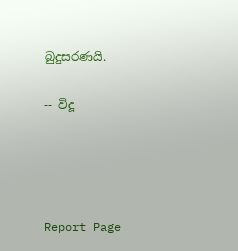බුදුසරණයි.

-- විදූ




Report Page